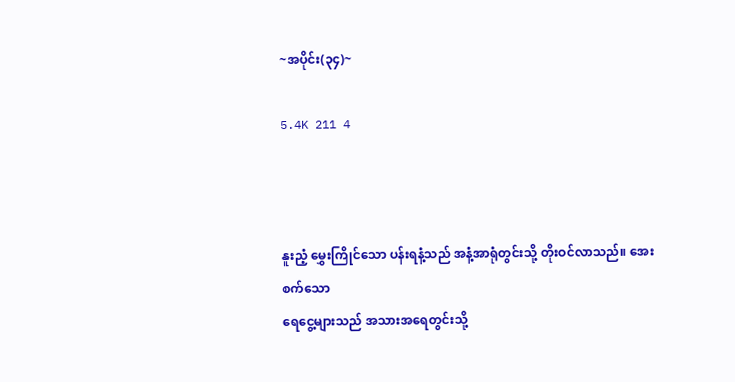~အပိုင်း(၃၄)~

5.4K 211 4



နူးညံ့ မွှေးကြိုင်သော ပန်းရနံ့သည် အနံ့အာရုံတွင်းသို့ တိုးဝင်လာသည်။ အေးစက်သော
ရေငွေ့များသည် အသားအရေတွင်းသို့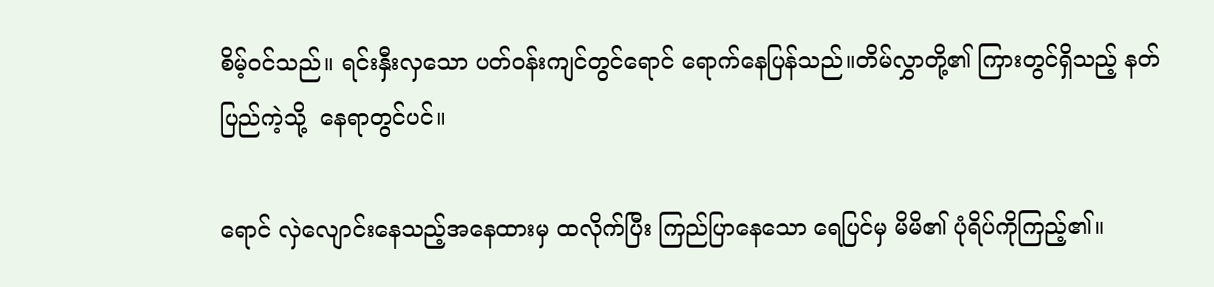စိမ့်ဝင်သည်။ ရင်းနှီးလှသော ပတ်ဝန်းကျင်တွင်ရောင် ရောက်နေပြန်သည်။တိမ်လွှာတို့၏ ကြားတွင်ရှိသည့် နတ်ပြည်ကဲ့သို့  နေရာတွင်ပင်။

ရောင် လှဲလျောင်းနေသည့်အနေထားမှ ထလိုက်ပြီး ကြည်ပြာနေသော ရေပြင်မှ မိမိ၏ ပုံရိပ်ကိုကြည့်၏။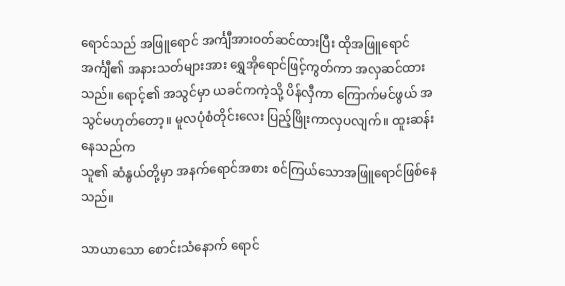ရောင်သည် အဖြူရောင် အင်္ကျီအားဝတ်ဆင်ထားပြီး ထိုအဖြူရောင် အင်္ကျီ၏ အနားသတ်များအား ရွှေအိုရောင်ဖြင့်ကွတ်ကာ အလှဆင်ထားသည်။ ရောင့်၏ အသွင်မှာ ယခင်ကကဲ့သို့ ပိန်လှီကာ ကြောက်မင်ဖွယ် အသွင်မဟုတ်တော့။ မူလပုံစံတိုင်းလေး ပြည့်ဖြိုးကာလှပလျက်။ ထူးဆန်းနေသည်က
သူ၏ ဆံနွယ်တို့မှာ အနက်ရောင်အစား စင်ကြယ်သောအဖြူရောင်ဖြစ်နေသည်။

သာယာသော စောင်းသံနောက် ရောင်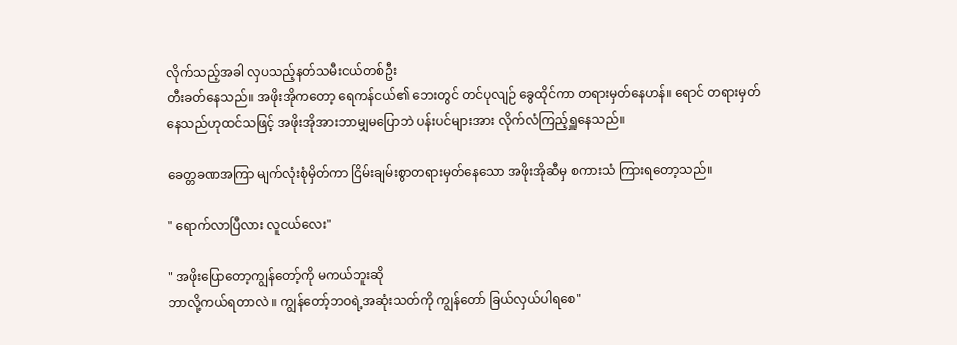လိုက်သည့်အခါ လှပသည့်နတ်သမီးငယ်တစ်ဦး
တီးခတ်နေသည်။ အဖိုးအိုကတော့ ရေကန်ငယ်၏ ဘေးတွင် တင်ပုလျဉ် ခွေထိုင်ကာ တရားမှတ်နေဟန်။ ရောင် တရားမှတ်နေသည်ဟုထင်သဖြင့် အဖိုးအိုအားဘာမျှမပြောဘဲ ပန်းပင်များအား လိုက်လံကြည့်ရှူနေသည်။

ခေတ္တခဏအကြာ မျက်လုံးစုံမှိတ်ကာ ငြိမ်းချမ်းစွာတရားမှတ်နေသော အဖိုးအိုဆီမှ စကားသံ ကြားရတော့သည်။

" ရောက်လာပြီလား လူငယ်လေး"

" အဖိုးပြောတော့ကျွန်တော့်ကို မကယ်ဘူးဆို
ဘာလို့ကယ်ရတာလဲ ။ ကျွန်တော့်ဘဝရဲ့အဆုံးသတ်ကို ကျွန်တော် ခြယ်လှယ်ပါရစေ"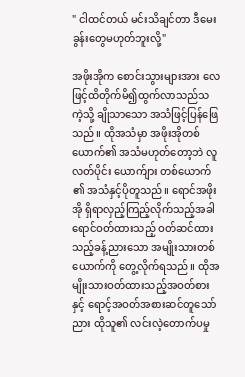" ငါထင်တယ် မင်းသိချင်တာ ဒီမေးခွန်းတွေမဟုတ်ဘူးလို့"

အဖိုးအိုက စောင်းသွားများအား လေဖြင့်ထိတိုက်မိ၍ထွက်လာသည်သကဲ့သို့ ချိုသာသော အသံဖြင့်ပြန်ဖြေသည်။ ထိုအသံမှာ အဖိုးအိုတစ်ယောက်၏ အသံမဟုတ်တော့ဘဲ လူလတ်ပိုင်း ယောက်ျား တစ်ယောက်၏ အသံနှင့်ပိုတူသည်။ ရောင်အဖိုးအို ရှိရာလှည့်ကြည့်လိုက်သည့်အခါ ရောင်ဝတ်ထားသည့် ဝတ်ဆင်ထားသည့်ခန့်ညားသော အမျိုးသားတစ်ယောက်ကို တွေ့လိုက်ရသည်။ ထိုအမျိုးသားဝတ်ထားသည့်အဝတ်စားနှင့် ရောင့်အဝတ်အစားဆင်တူသော်ညား ထိုသူ၏ လင်းလဲ့တောက်ပမှု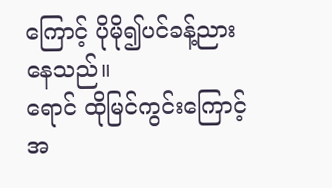ကြောင့် ပိုမို၍ပင်ခန့်ညားနေသည်။
ရောင် ထိုမြင်ကွင်းကြောင့်အ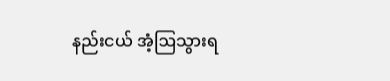နည်းငယ် အံ့ဩသွားရ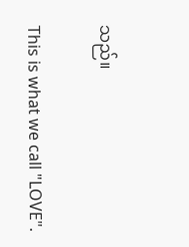သည်။

This is what we call "LOVE".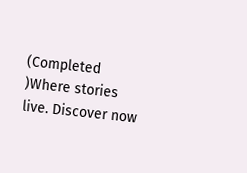(Completed )Where stories live. Discover now